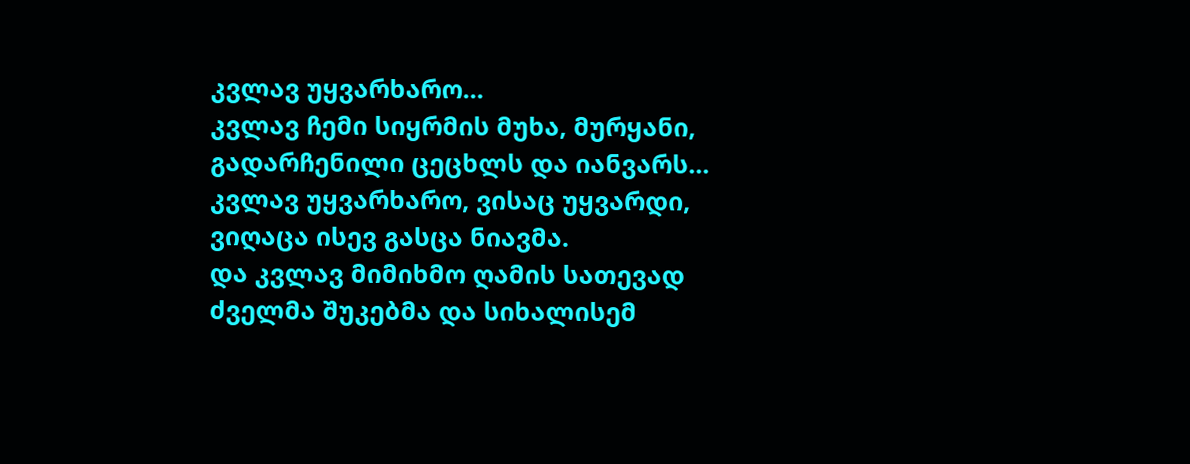კვლავ უყვარხარო...
კვლავ ჩემი სიყრმის მუხა, მურყანი,
გადარჩენილი ცეცხლს და იანვარს...
კვლავ უყვარხარო, ვისაც უყვარდი,
ვიღაცა ისევ გასცა ნიავმა.
და კვლავ მიმიხმო ღამის სათევად
ძველმა შუკებმა და სიხალისემ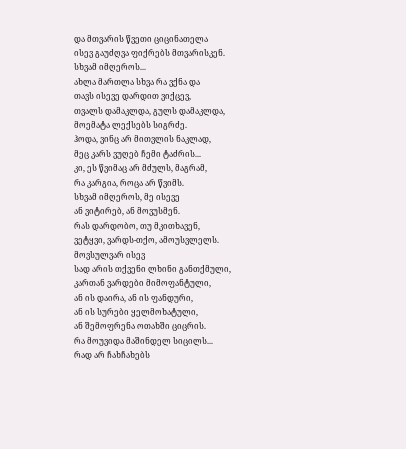და მთვარის წვეთი ციცინათელა
ისევ გაუძღვა ფიქრებს მთვარისკენ.
სხვამ იმღეროს...
ახლა მართლა სხვა რა ვქნა და
თავს ისევე დარდით ვიქცევ,
თვალს დამაკლდა, გულს დამაკლდა,
მოემატა ლექსებს სიგრძე.
ჰოდა, ვინც არ მითვლის ნაკლად,
მეც კარს ვუღებ ჩემი ტაძრის...
კი, ეს წვიმაც არ მძულს, მაგრამ,
რა კარგია, როცა არ წვიმს.
სხვამ იმღეროს, მე ისევე
ან ვიტირებ, ან მოვუსმენ.
რას დარდობო, თუ მკითხავენ,
ვეტყვი, ვარდს-თქო, ამოუსვლელს.
მოვსულვარ ისევ
სად არის თქვენი ლხინი განთქმული,
კართან ვარდები მიმოფანტული,
ან ის დაირა, ან ის ფანდური,
ან ის სურები ყელმოხატული,
ან შემოფრენა ოთახში ციცრის.
რა მოუვიდა მაშინდელ სიცილს...
რად არ ჩახჩახებს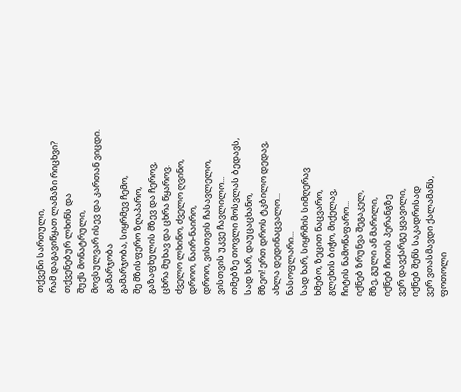თქვენი სართული,
რამ დაგავიწყათ ლამაზი რიცხვი?
თქვენებურ ლხინს და
შუქს მონატრული,
მოვსულვარ ისევ და კართან ვიცდი.
გამარჯობა
გამარჯობა, სიყრმევ ჩემო,
შე მზისფერო ზღაპარო,
გაზაფხულის მზევ და ჩეროვ,
ცხრა მუხავ და ცხრა წყაროვ.
ძველო ლხინო, ძველო ღვინო,
დროო, ნაირ-ნაირო,
დროო, ვისთვის ჩასავლელო,
ვისთვის უკვე ჩავლილო...
თმებზე თოვლი მოსვლას ბედავს,
სად ხარ, დაუცაცხანო,
მზეო! ერთ დროს ტკბილო დედავ,
ახლა დედინაცვალო...
ნასოფლარი...
სად ხარ, სიყრმის სიმღერავ
ხმებო, ზეცით ნაცვარო,
გლეხის ბიჭო, მიქელავ,
ჩიტის ნამოწაფარო...
იქნებ ზრუნვა შეგაკელ,
მზე, გული ან მარილი,
იქნებ ჩითის პერანგზე
ვერ დავქარგე ყვავილი,
იქნებ შენს საკადრისად
ვერ ვთასმავდი ქალამანს,
ფოთოლი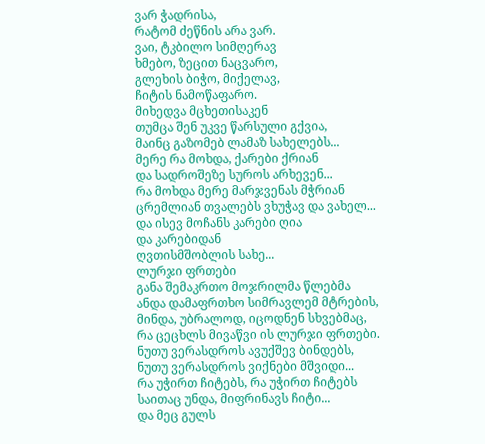ვარ ჭადრისა,
რატომ ძეწნის არა ვარ.
ვაი, ტკბილო სიმღერავ
ხმებო, ზეცით ნაცვარო,
გლეხის ბიჭო, მიქელავ,
ჩიტის ნამოწაფარო.
მიხედვა მცხეთისაკენ
თუმცა შენ უკვე წარსული გქვია,
მაინც გაზომებ ლამაზ სახელებს...
მერე რა მოხდა, ქარები ქრიან
და სადროშეზე სუროს არხევენ...
რა მოხდა მერე მარჯვენას მჭრიან
ცრემლიან თვალებს ვხუჭავ და ვახელ...
და ისევ მოჩანს კარები ღია
და კარებიდან
ღვთისმშობლის სახე...
ლურჯი ფრთები
განა შემაკრთო მოჯრილმა წლებმა
ანდა დამაფრთხო სიმრავლემ მტრების,
მინდა, უბრალოდ, იცოდნენ სხვებმაც,
რა ცეცხლს მივაწვი ის ლურჯი ფრთები.
ნუთუ ვერასდროს ავუქშევ ბინდებს,
ნუთუ ვერასდროს ვიქნები მშვიდი...
რა უჭირთ ჩიტებს, რა უჭირთ ჩიტებს
საითაც უნდა, მიფრინავს ჩიტი...
და მეც გულს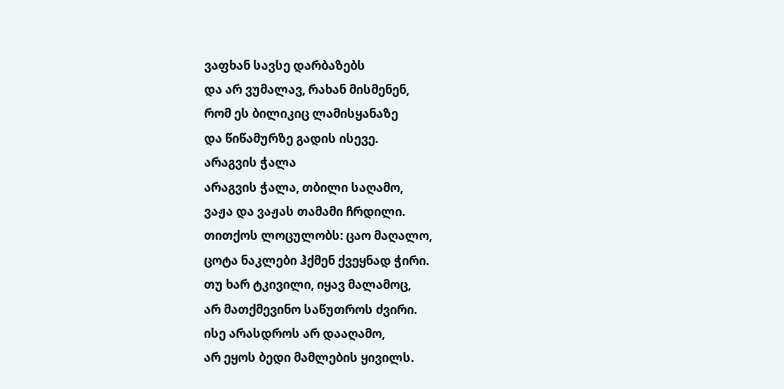ვაფხან სავსე დარბაზებს
და არ ვუმალავ, რახან მისმენენ,
რომ ეს ბილიკიც ლამისყანაზე
და წიწამურზე გადის ისევე.
არაგვის ჭალა
არაგვის ჭალა, თბილი საღამო,
ვაჟა და ვაჟას თამამი ჩრდილი.
თითქოს ლოცულობს: ცაო მაღალო,
ცოტა ნაკლები ჰქმენ ქვეყნად ჭირი.
თუ ხარ ტკივილი, იყავ მალამოც,
არ მათქმევინო საწუთროს ძვირი.
ისე არასდროს არ დააღამო,
არ ეყოს ბედი მამლების ყივილს.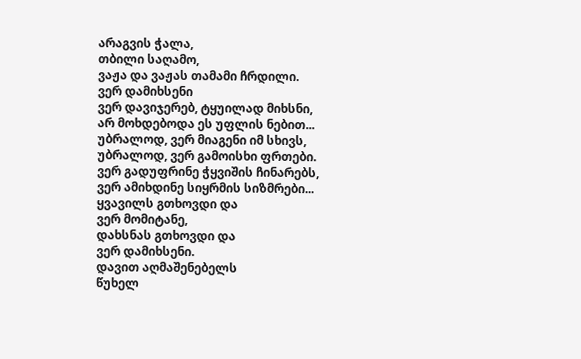არაგვის ჭალა,
თბილი საღამო,
ვაჟა და ვაჟას თამამი ჩრდილი.
ვერ დამიხსენი
ვერ დავიჯერებ, ტყუილად მიხსნი,
არ მოხდებოდა ეს უფლის ნებით...
უბრალოდ, ვერ მიაგენი იმ სხივს,
უბრალოდ, ვერ გამოისხი ფრთები.
ვერ გადუფრინე ჭყვიშის ჩინარებს,
ვერ ამიხდინე სიყრმის სიზმრები...
ყვავილს გთხოვდი და
ვერ მომიტანე,
დახსნას გთხოვდი და
ვერ დამიხსენი.
დავით აღმაშენებელს
წუხელ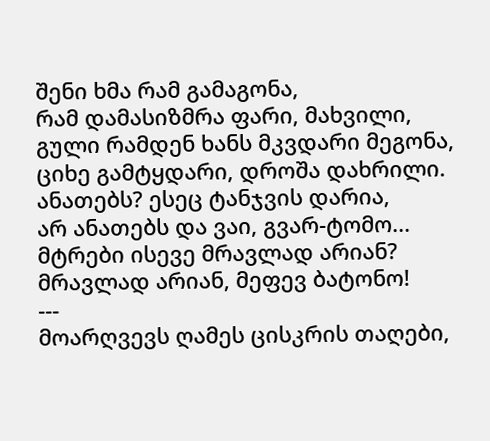შენი ხმა რამ გამაგონა,
რამ დამასიზმრა ფარი, მახვილი,
გული რამდენ ხანს მკვდარი მეგონა,
ციხე გამტყდარი, დროშა დახრილი.
ანათებს? ესეც ტანჯვის დარია,
არ ანათებს და ვაი, გვარ-ტომო...
მტრები ისევე მრავლად არიან?
მრავლად არიან, მეფევ ბატონო!
---
მოარღვევს ღამეს ცისკრის თაღები,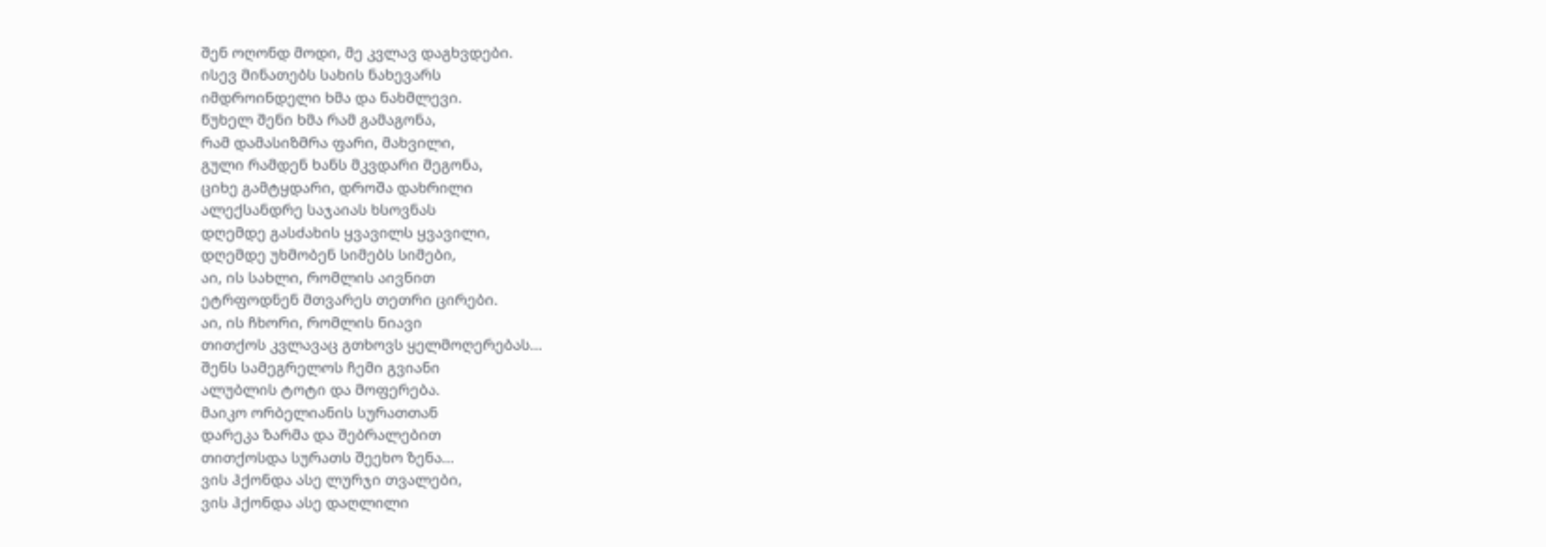შენ ოღონდ მოდი, მე კვლავ დაგხვდები.
ისევ მინათებს სახის ნახევარს
იმდროინდელი ხმა და ნახმლევი.
წუხელ შენი ხმა რამ გამაგონა,
რამ დამასიზმრა ფარი, მახვილი,
გული რამდენ ხანს მკვდარი მეგონა,
ციხე გამტყდარი, დროშა დახრილი
ალექსანდრე საჯაიას ხსოვნას
დღემდე გასძახის ყვავილს ყვავილი,
დღემდე უხმობენ სიმებს სიმები,
აი, ის სახლი, რომლის აივნით
ეტრფოდნენ მთვარეს თეთრი ცირები.
აი, ის ჩხორი, რომლის ნიავი
თითქოს კვლავაც გთხოვს ყელმოღერებას...
შენს სამეგრელოს ჩემი გვიანი
ალუბლის ტოტი და მოფერება.
მაიკო ორბელიანის სურათთან
დარეკა ზარმა და შებრალებით
თითქოსდა სურათს შეეხო ზენა...
ვის ჰქონდა ასე ლურჯი თვალები,
ვის ჰქონდა ასე დაღლილი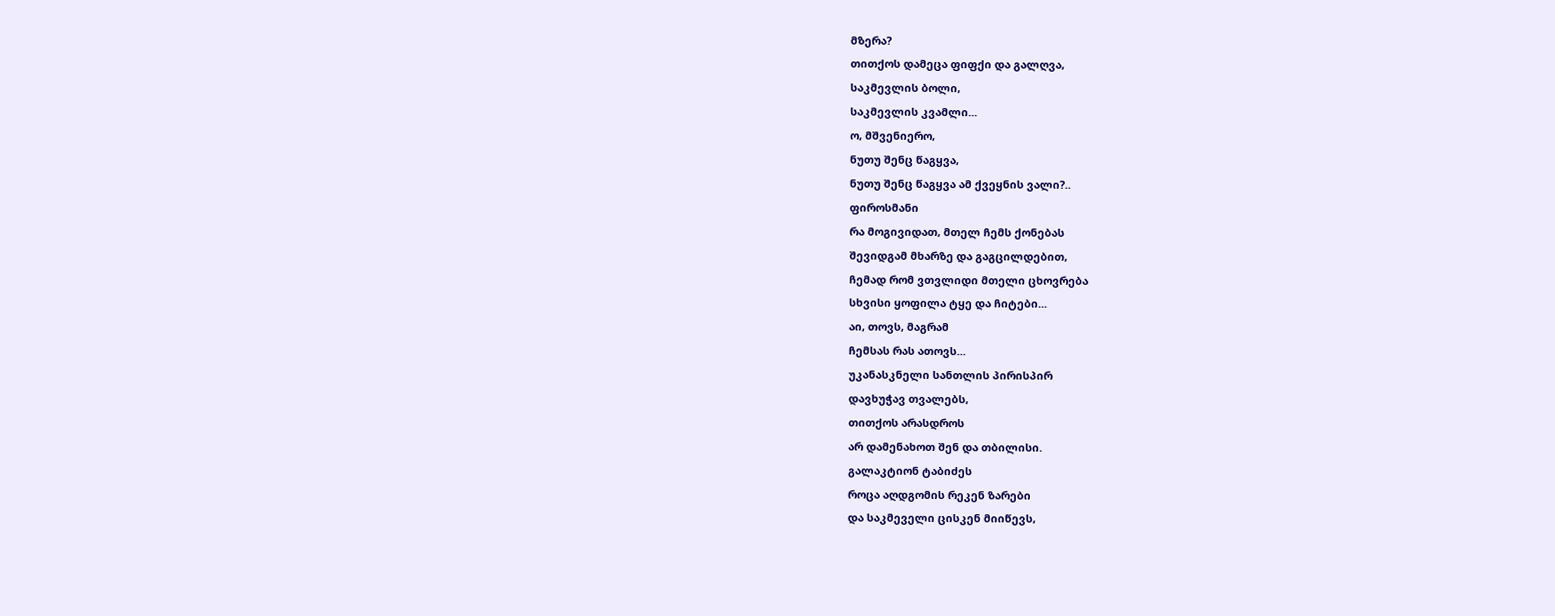მზერა?
თითქოს დამეცა ფიფქი და გალღვა,
საკმევლის ბოლი,
საკმევლის კვამლი...
ო, მშვენიერო,
ნუთუ შენც წაგყვა,
ნუთუ შენც წაგყვა ამ ქვეყნის ვალი?..
ფიროსმანი
რა მოგივიდათ, მთელ ჩემს ქონებას
შევიდგამ მხარზე და გაგცილდებით,
ჩემად რომ ვთვლიდი მთელი ცხოვრება
სხვისი ყოფილა ტყე და ჩიტები...
აი, თოვს, მაგრამ
ჩემსას რას ათოვს...
უკანასკნელი სანთლის პირისპირ
დავხუჭავ თვალებს,
თითქოს არასდროს
არ დამენახოთ შენ და თბილისი.
გალაკტიონ ტაბიძეს
როცა აღდგომის რეკენ ზარები
და საკმეველი ცისკენ მიიწევს,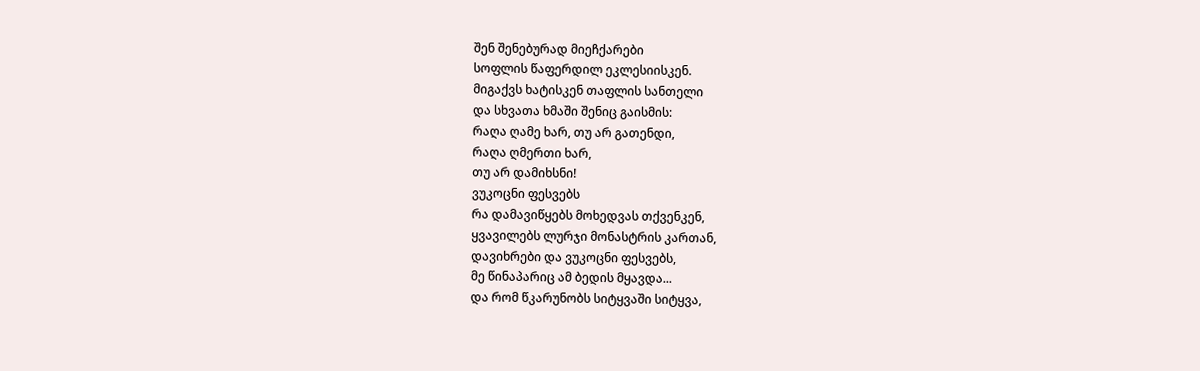შენ შენებურად მიეჩქარები
სოფლის წაფერდილ ეკლესიისკენ.
მიგაქვს ხატისკენ თაფლის სანთელი
და სხვათა ხმაში შენიც გაისმის:
რაღა ღამე ხარ, თუ არ გათენდი,
რაღა ღმერთი ხარ,
თუ არ დამიხსნი!
ვუკოცნი ფესვებს
რა დამავიწყებს მოხედვას თქვენკენ,
ყვავილებს ლურჯი მონასტრის კართან,
დავიხრები და ვუკოცნი ფესვებს,
მე წინაპარიც ამ ბედის მყავდა...
და რომ წკარუნობს სიტყვაში სიტყვა,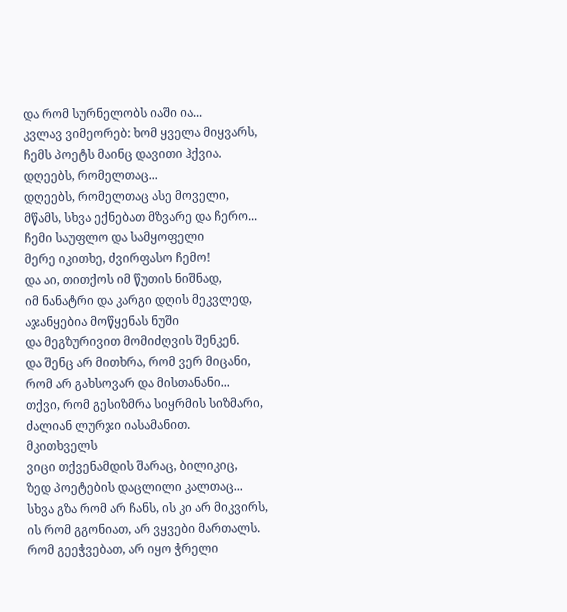და რომ სურნელობს იაში ია...
კვლავ ვიმეორებ: ხომ ყველა მიყვარს,
ჩემს პოეტს მაინც დავითი ჰქვია.
დღეებს, რომელთაც...
დღეებს, რომელთაც ასე მოველი,
მწამს, სხვა ექნებათ მზვარე და ჩერო...
ჩემი საუფლო და სამყოფელი
მერე იკითხე, ძვირფასო ჩემო!
და აი, თითქოს იმ წუთის ნიშნად,
იმ ნანატრი და კარგი დღის მეკვლედ,
აჯანყებია მოწყენას ნუში
და მეგზურივით მომიძღვის შენკენ.
და შენც არ მითხრა, რომ ვერ მიცანი,
რომ არ გახსოვარ და მისთანანი...
თქვი, რომ გესიზმრა სიყრმის სიზმარი,
ძალიან ლურჯი იასამანით.
მკითხველს
ვიცი თქვენამდის შარაც, ბილიკიც,
ზედ პოეტების დაცლილი კალთაც...
სხვა გზა რომ არ ჩანს, ის კი არ მიკვირს,
ის რომ გგონიათ, არ ვყვები მართალს.
რომ გეეჭვებათ, არ იყო ჭრელი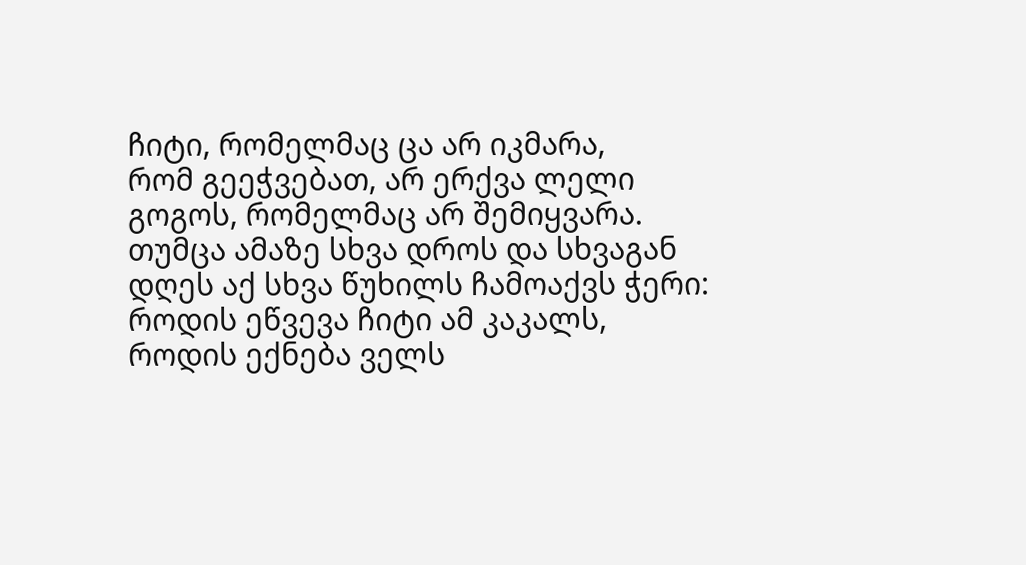ჩიტი, რომელმაც ცა არ იკმარა,
რომ გეეჭვებათ, არ ერქვა ლელი
გოგოს, რომელმაც არ შემიყვარა.
თუმცა ამაზე სხვა დროს და სხვაგან
დღეს აქ სხვა წუხილს ჩამოაქვს ჭერი:
როდის ეწვევა ჩიტი ამ კაკალს,
როდის ექნება ველს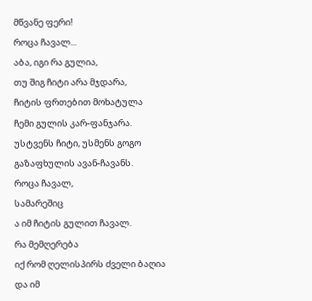მწვანე ფერი!
როცა ჩავალ...
აბა, იგი რა გულია,
თუ შიგ ჩიტი არა მჯდარა,
ჩიტის ფრთებით მოხატულა
ჩემი გულის კარ-ფანჯარა.
უსტვენს ჩიტი, უსმენს გოგო
გაზაფხულის ავან-ჩავანს.
როცა ჩავალ,
სამარეშიც
ა იმ ჩიტის გულით ჩავალ.
რა მემღერება
იქ რომ ღელისპირს ძველი ბაღია
და იმ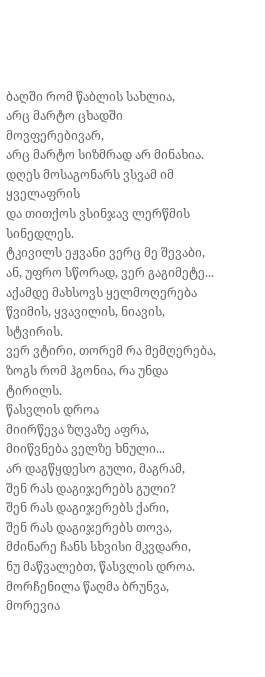ბაღში რომ წაბლის სახლია,
არც მარტო ცხადში მოვფერებივარ,
არც მარტო სიზმრად არ მინახია.
დღეს მოსაგონარს ვსვამ იმ ყველაფრის
და თითქოს ვსინჯავ ლერწმის სინედლეს.
ტკივილს ეჟვანი ვერც მე შევაბი,
ან, უფრო სწორად, ვერ გაგიმეტე...
აქამდე მახსოვს ყელმოღერება
წვიმის, ყვავილის, ნიავის, სტვირის.
ვერ ვტირი, თორემ რა მემღერება,
ზოგს რომ ჰგონია, რა უნდა ტირილს.
წასვლის დროა
მიირწევა ზღვაზე აფრა,
მიიწვნება ველზე ხნული...
არ დაგწყდესო გული, მაგრამ,
შენ რას დაგიჯერებს გული?
შენ რას დაგიჯერებს ქარი,
შენ რას დაგიჯერებს თოვა,
მძინარე ჩანს სხვისი მკვდარი,
ნუ მაწვალებთ, წასვლის დროა.
მორჩენილა წაღმა ბრუნვა,
მორევია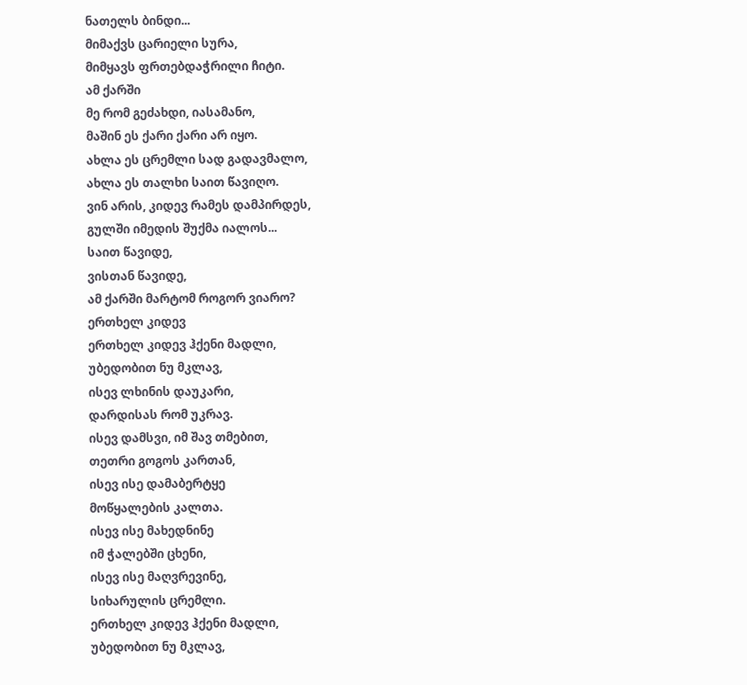ნათელს ბინდი...
მიმაქვს ცარიელი სურა,
მიმყავს ფრთებდაჭრილი ჩიტი.
ამ ქარში
მე რომ გეძახდი, იასამანო,
მაშინ ეს ქარი ქარი არ იყო.
ახლა ეს ცრემლი სად გადავმალო,
ახლა ეს თალხი საით წავიღო.
ვინ არის, კიდევ რამეს დამპირდეს,
გულში იმედის შუქმა იალოს...
საით წავიდე,
ვისთან წავიდე,
ამ ქარში მარტომ როგორ ვიარო?
ერთხელ კიდევ
ერთხელ კიდევ ჰქენი მადლი,
უბედობით ნუ მკლავ,
ისევ ლხინის დაუკარი,
დარდისას რომ უკრავ.
ისევ დამსვი, იმ შავ თმებით,
თეთრი გოგოს კართან,
ისევ ისე დამაბერტყე
მოწყალების კალთა.
ისევ ისე მახედნინე
იმ ჭალებში ცხენი,
ისევ ისე მაღვრევინე,
სიხარულის ცრემლი.
ერთხელ კიდევ ჰქენი მადლი,
უბედობით ნუ მკლავ,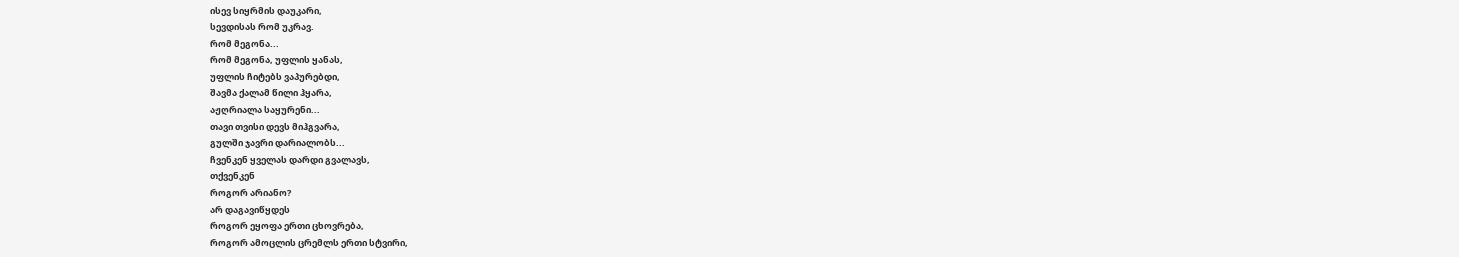ისევ სიყრმის დაუკარი,
სევდისას რომ უკრავ.
რომ მეგონა...
რომ მეგონა, უფლის ყანას,
უფლის ჩიტებს ვაპურებდი,
შავმა ქალამ წილი ჰყარა,
აჟღრიალა საყურენი...
თავი თვისი დევს მიჰგვარა,
გულში ჯავრი დარიალობს...
ჩვენკენ ყველას დარდი გვალავს,
თქვენკენ
როგორ არიანო?
არ დაგავიწყდეს
როგორ ეყოფა ერთი ცხოვრება,
როგორ ამოცლის ცრემლს ერთი სტვირი,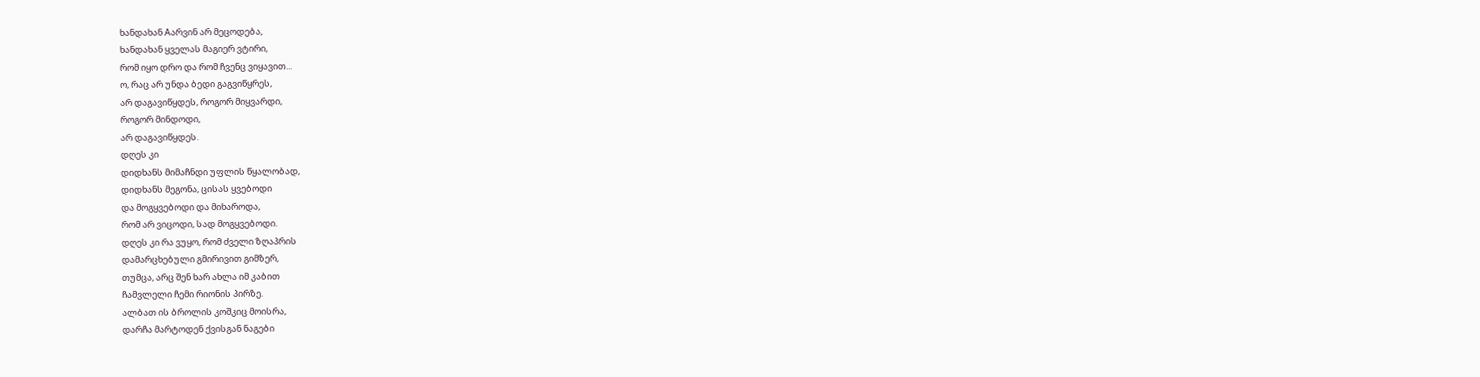ხანდახან Aარვინ არ მეცოდება,
ხანდახან ყველას მაგიერ ვტირი,
რომ იყო დრო და რომ ჩვენც ვიყავით...
ო, რაც არ უნდა ბედი გაგვიწყრეს,
არ დაგავიწყდეს, როგორ მიყვარდი,
როგორ მინდოდი,
არ დაგავიწყდეს.
დღეს კი
დიდხანს მიმაჩნდი უფლის წყალობად,
დიდხანს მეგონა, ცისას ყვებოდი
და მოგყვებოდი და მიხაროდა,
რომ არ ვიცოდი, სად მოგყვებოდი.
დღეს კი რა ვუყო, რომ ძველი ზღაპრის
დამარცხებული გმირივით გიმზერ,
თუმცა, არც შენ ხარ ახლა იმ კაბით
ჩამვლელი ჩემი რიონის პირზე.
ალბათ ის ბროლის კოშკიც მოისრა,
დარჩა მარტოდენ ქვისგან ნაგები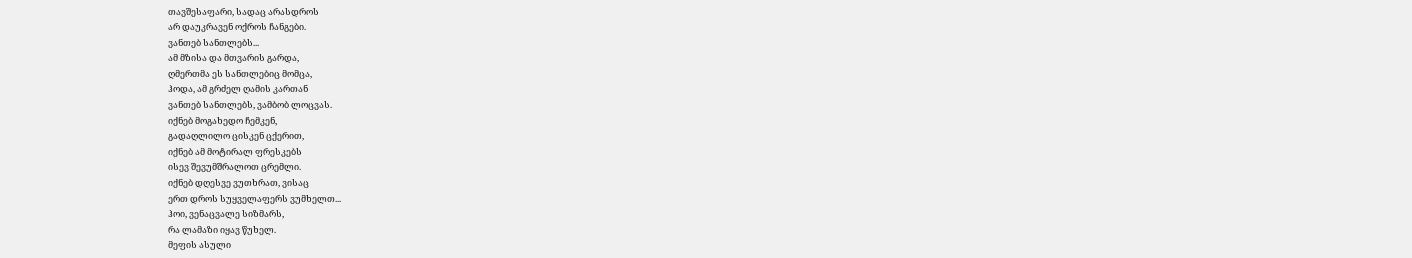თავშესაფარი, სადაც არასდროს
არ დაუკრავენ ოქროს ჩანგები.
ვანთებ სანთლებს...
ამ მზისა და მთვარის გარდა,
ღმერთმა ეს სანთლებიც მომცა,
ჰოდა, ამ გრძელ ღამის კართან
ვანთებ სანთლებს, ვამბობ ლოცვას.
იქნებ მოგახედო ჩემკენ,
გადაღლილო ცისკენ ცქერით,
იქნებ ამ მოტირალ ფრესკებს
ისევ შევუმშრალოთ ცრემლი.
იქნებ დღესვე ვუთხრათ, ვისაც
ერთ დროს სუყველაფერს ვუმხელთ...
ჰოი, ვენაცვალე სიზმარს,
რა ლამაზი იყავ წუხელ.
მეფის ასული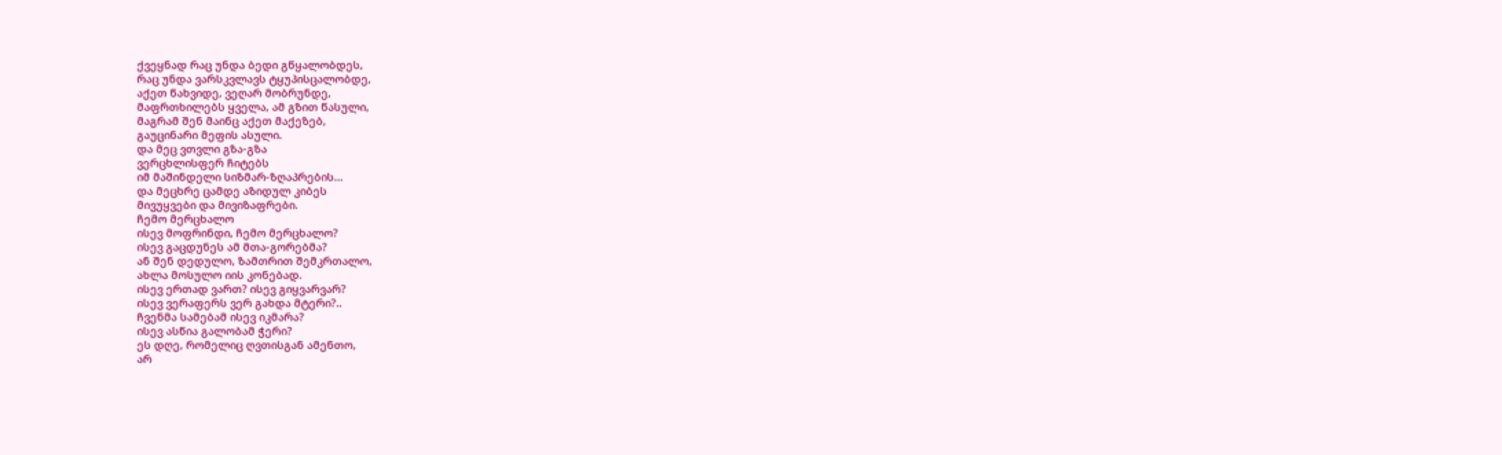ქვეყნად რაც უნდა ბედი გწყალობდეს,
რაც უნდა ვარსკვლავს ტყუპისცალობდე,
აქეთ წახვიდე, ვეღარ მობრუნდე,
მაფრთხილებს ყველა, ამ გზით წასული,
მაგრამ შენ მაინც აქეთ მაქეზებ,
გაუცინარი მეფის ასული.
და მეც ვთვლი გზა-გზა
ვერცხლისფერ ჩიტებს
იმ მაშინდელი სიზმარ-ზღაპრების...
და მეცხრე ცამდე აზიდულ კიბეს
მივუყვები და მივიზაფრები.
ჩემო მერცხალო
ისევ მოფრინდი, ჩემო მერცხალო?
ისევ გაცდუნეს ამ მთა-გორებმა?
ან შენ დედულო, ზამთრით შემკრთალო,
ახლა მოსულო იის კონებად.
ისევ ერთად ვართ? ისევ გიყვარვარ?
ისევ ვერაფერს ვერ გახდა მტერი?..
ჩვენმა სამებამ ისევ იკმარა?
ისევ ასწია გალობამ ჭერი?
ეს დღე, რომელიც ღვთისგან ამენთო,
არ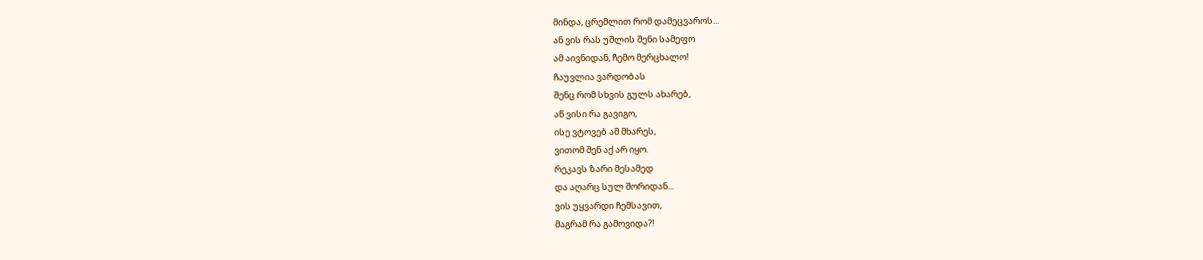მინდა, ცრემლით რომ დამეცვაროს...
ან ვის რას უშლის შენი სამეფო
ამ აივნიდან, ჩემო მერცხალო!
ჩაუვლია ვარდობას
შენც რომ სხვის გულს ახარებ,
აწ ვისი რა გავიგო,
ისე ვტოვებ ამ მხარეს,
ვითომ შენ აქ არ იყო.
რეკავს ზარი მესამედ
და აღარც სულ შორიდან...
ვის უყვარდი ჩემსავით,
მაგრამ რა გამოვიდა?!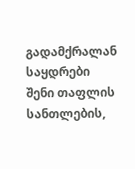გადამქრალან საყდრები
შენი თაფლის სანთლების,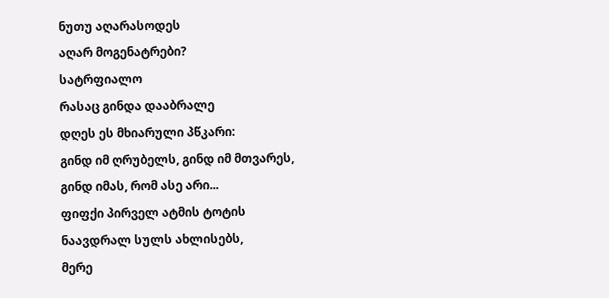ნუთუ აღარასოდეს
აღარ მოგენატრები?
სატრფიალო
რასაც გინდა დააბრალე
დღეს ეს მხიარული პწკარი:
გინდ იმ ღრუბელს, გინდ იმ მთვარეს,
გინდ იმას, რომ ასე არი...
ფიფქი პირველ ატმის ტოტის
ნაავდრალ სულს ახლისებს,
მერე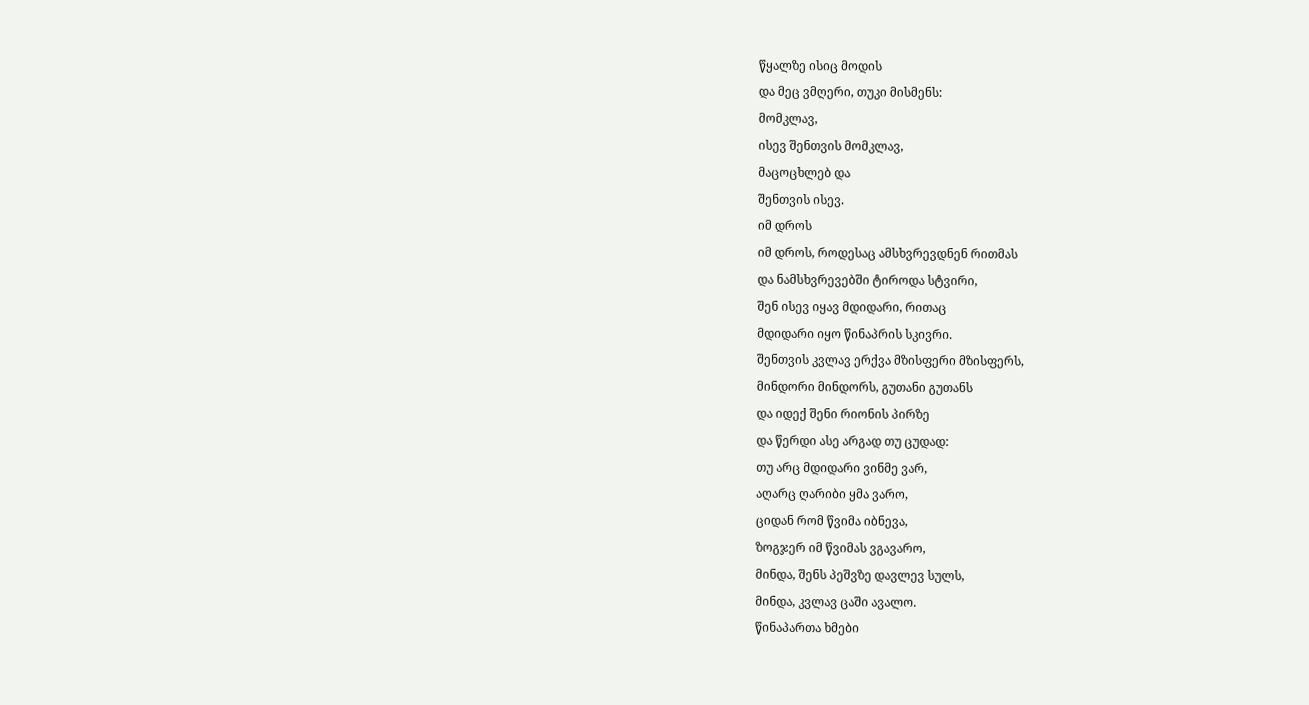წყალზე ისიც მოდის
და მეც ვმღერი, თუკი მისმენს:
მომკლავ,
ისევ შენთვის მომკლავ,
მაცოცხლებ და
შენთვის ისევ.
იმ დროს
იმ დროს, როდესაც ამსხვრევდნენ რითმას
და ნამსხვრევებში ტიროდა სტვირი,
შენ ისევ იყავ მდიდარი, რითაც
მდიდარი იყო წინაპრის სკივრი.
შენთვის კვლავ ერქვა მზისფერი მზისფერს,
მინდორი მინდორს, გუთანი გუთანს
და იდექ შენი რიონის პირზე
და წერდი ასე არგად თუ ცუდად:
თუ არც მდიდარი ვინმე ვარ,
აღარც ღარიბი ყმა ვარო,
ციდან რომ წვიმა იბნევა,
ზოგჯერ იმ წვიმას ვგავარო,
მინდა, შენს პეშვზე დავლევ სულს,
მინდა, კვლავ ცაში ავალო.
წინაპართა ხმები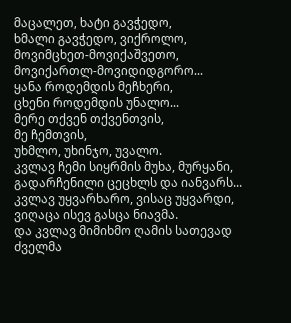მაცალეთ, ხატი გავჭედო,
ხმალი გავჭედო, ვიქროლო,
მოვიმცხეთ-მოვიქაშვეთო,
მოვიქართლ-მოვიდიდგორო...
ყანა როდემდის მეჩხერი,
ცხენი როდემდის უნალო...
მერე თქვენ თქვენთვის,
მე ჩემთვის,
უხმლო, უხინჯო, უვალო.
კვლავ ჩემი სიყრმის მუხა, მურყანი,
გადარჩენილი ცეცხლს და იანვარს...
კვლავ უყვარხარო, ვისაც უყვარდი,
ვიღაცა ისევ გასცა ნიავმა.
და კვლავ მიმიხმო ღამის სათევად
ძველმა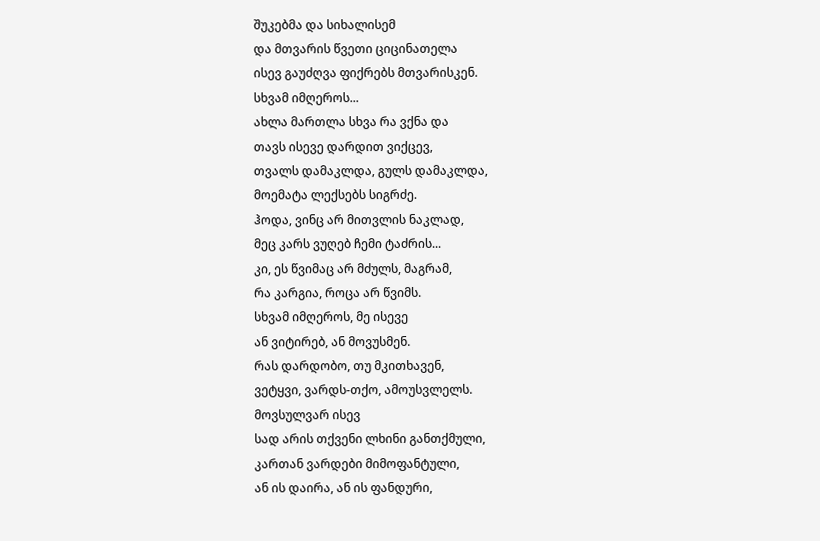შუკებმა და სიხალისემ
და მთვარის წვეთი ციცინათელა
ისევ გაუძღვა ფიქრებს მთვარისკენ.
სხვამ იმღეროს...
ახლა მართლა სხვა რა ვქნა და
თავს ისევე დარდით ვიქცევ,
თვალს დამაკლდა, გულს დამაკლდა,
მოემატა ლექსებს სიგრძე.
ჰოდა, ვინც არ მითვლის ნაკლად,
მეც კარს ვუღებ ჩემი ტაძრის...
კი, ეს წვიმაც არ მძულს, მაგრამ,
რა კარგია, როცა არ წვიმს.
სხვამ იმღეროს, მე ისევე
ან ვიტირებ, ან მოვუსმენ.
რას დარდობო, თუ მკითხავენ,
ვეტყვი, ვარდს-თქო, ამოუსვლელს.
მოვსულვარ ისევ
სად არის თქვენი ლხინი განთქმული,
კართან ვარდები მიმოფანტული,
ან ის დაირა, ან ის ფანდური,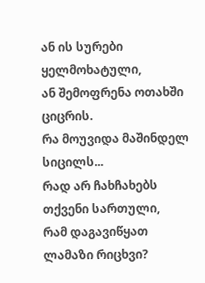ან ის სურები ყელმოხატული,
ან შემოფრენა ოთახში ციცრის.
რა მოუვიდა მაშინდელ სიცილს...
რად არ ჩახჩახებს თქვენი სართული,
რამ დაგავიწყათ ლამაზი რიცხვი?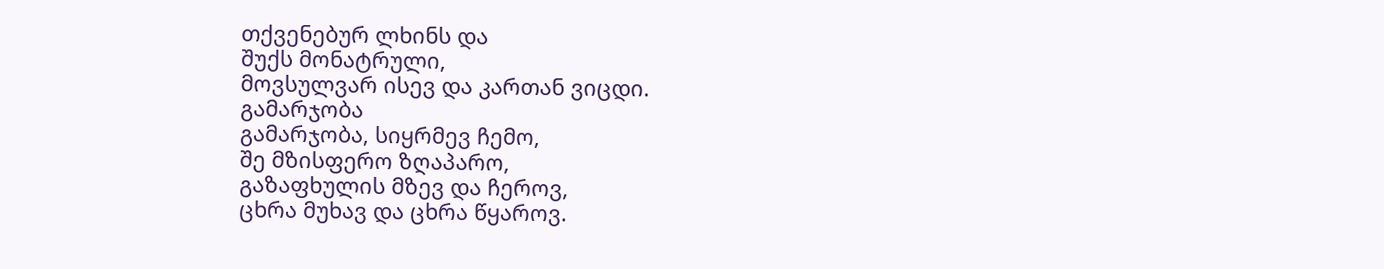თქვენებურ ლხინს და
შუქს მონატრული,
მოვსულვარ ისევ და კართან ვიცდი.
გამარჯობა
გამარჯობა, სიყრმევ ჩემო,
შე მზისფერო ზღაპარო,
გაზაფხულის მზევ და ჩეროვ,
ცხრა მუხავ და ცხრა წყაროვ.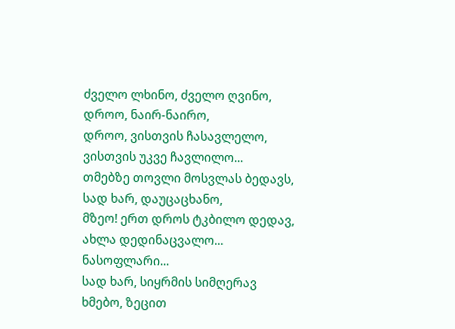ძველო ლხინო, ძველო ღვინო,
დროო, ნაირ-ნაირო,
დროო, ვისთვის ჩასავლელო,
ვისთვის უკვე ჩავლილო...
თმებზე თოვლი მოსვლას ბედავს,
სად ხარ, დაუცაცხანო,
მზეო! ერთ დროს ტკბილო დედავ,
ახლა დედინაცვალო...
ნასოფლარი...
სად ხარ, სიყრმის სიმღერავ
ხმებო, ზეცით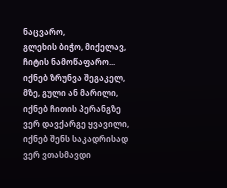ნაცვარო,
გლეხის ბიჭო, მიქელავ,
ჩიტის ნამოწაფარო...
იქნებ ზრუნვა შეგაკელ,
მზე, გული ან მარილი,
იქნებ ჩითის პერანგზე
ვერ დავქარგე ყვავილი,
იქნებ შენს საკადრისად
ვერ ვთასმავდი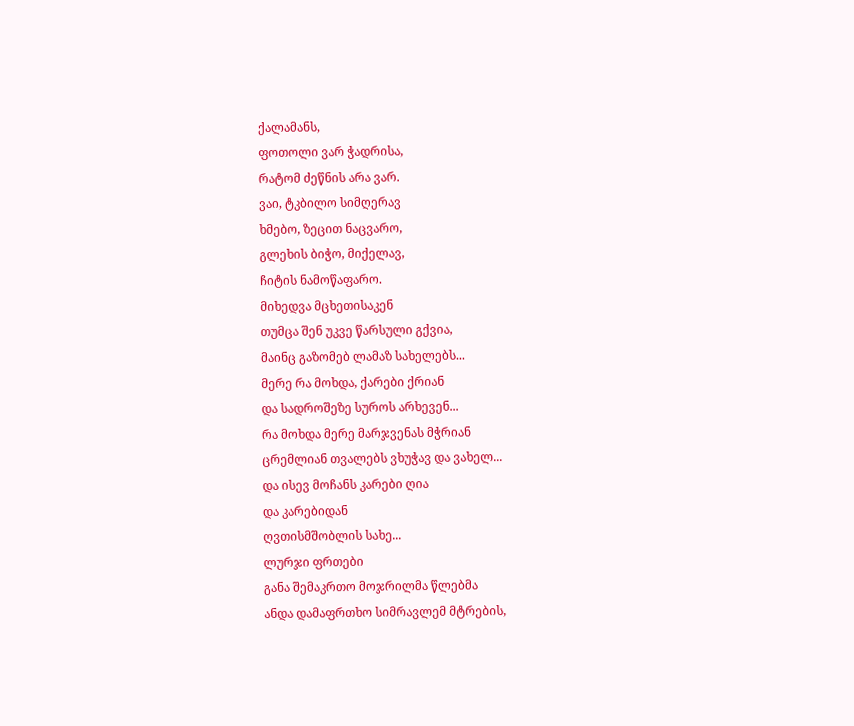ქალამანს,
ფოთოლი ვარ ჭადრისა,
რატომ ძეწნის არა ვარ.
ვაი, ტკბილო სიმღერავ
ხმებო, ზეცით ნაცვარო,
გლეხის ბიჭო, მიქელავ,
ჩიტის ნამოწაფარო.
მიხედვა მცხეთისაკენ
თუმცა შენ უკვე წარსული გქვია,
მაინც გაზომებ ლამაზ სახელებს...
მერე რა მოხდა, ქარები ქრიან
და სადროშეზე სუროს არხევენ...
რა მოხდა მერე მარჯვენას მჭრიან
ცრემლიან თვალებს ვხუჭავ და ვახელ...
და ისევ მოჩანს კარები ღია
და კარებიდან
ღვთისმშობლის სახე...
ლურჯი ფრთები
განა შემაკრთო მოჯრილმა წლებმა
ანდა დამაფრთხო სიმრავლემ მტრების,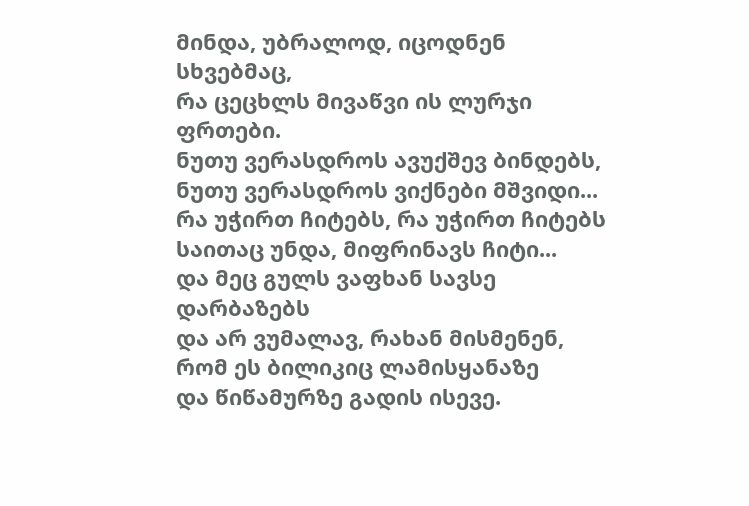მინდა, უბრალოდ, იცოდნენ სხვებმაც,
რა ცეცხლს მივაწვი ის ლურჯი ფრთები.
ნუთუ ვერასდროს ავუქშევ ბინდებს,
ნუთუ ვერასდროს ვიქნები მშვიდი...
რა უჭირთ ჩიტებს, რა უჭირთ ჩიტებს
საითაც უნდა, მიფრინავს ჩიტი...
და მეც გულს ვაფხან სავსე დარბაზებს
და არ ვუმალავ, რახან მისმენენ,
რომ ეს ბილიკიც ლამისყანაზე
და წიწამურზე გადის ისევე.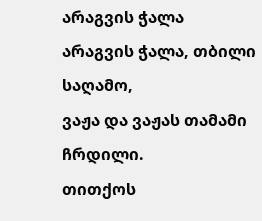არაგვის ჭალა
არაგვის ჭალა, თბილი საღამო,
ვაჟა და ვაჟას თამამი ჩრდილი.
თითქოს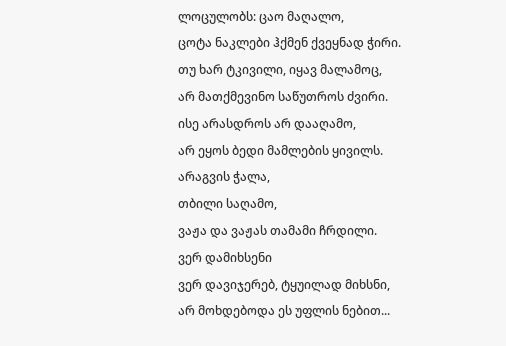ლოცულობს: ცაო მაღალო,
ცოტა ნაკლები ჰქმენ ქვეყნად ჭირი.
თუ ხარ ტკივილი, იყავ მალამოც,
არ მათქმევინო საწუთროს ძვირი.
ისე არასდროს არ დააღამო,
არ ეყოს ბედი მამლების ყივილს.
არაგვის ჭალა,
თბილი საღამო,
ვაჟა და ვაჟას თამამი ჩრდილი.
ვერ დამიხსენი
ვერ დავიჯერებ, ტყუილად მიხსნი,
არ მოხდებოდა ეს უფლის ნებით...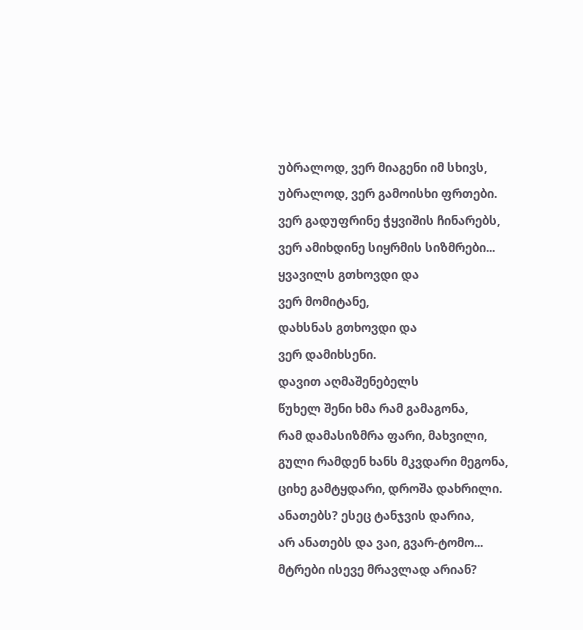უბრალოდ, ვერ მიაგენი იმ სხივს,
უბრალოდ, ვერ გამოისხი ფრთები.
ვერ გადუფრინე ჭყვიშის ჩინარებს,
ვერ ამიხდინე სიყრმის სიზმრები...
ყვავილს გთხოვდი და
ვერ მომიტანე,
დახსნას გთხოვდი და
ვერ დამიხსენი.
დავით აღმაშენებელს
წუხელ შენი ხმა რამ გამაგონა,
რამ დამასიზმრა ფარი, მახვილი,
გული რამდენ ხანს მკვდარი მეგონა,
ციხე გამტყდარი, დროშა დახრილი.
ანათებს? ესეც ტანჯვის დარია,
არ ანათებს და ვაი, გვარ-ტომო...
მტრები ისევე მრავლად არიან?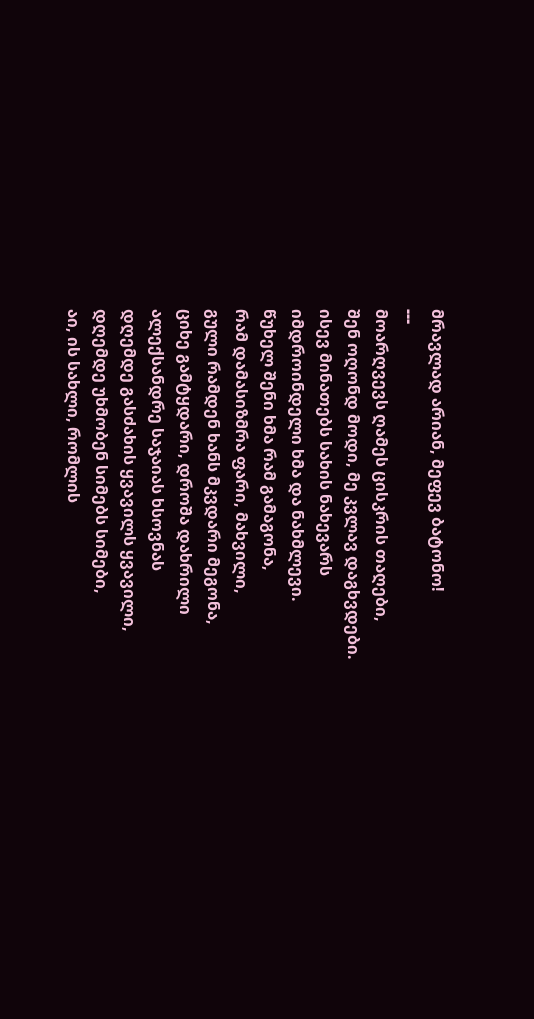მრავლად არიან, მეფევ ბატონო!
---
მოარღვევს ღამეს ცისკრის თაღები,
შენ ოღონდ მოდი, მე კვლავ დაგხვდები.
ისევ მინათებს სახის ნახევარს
იმდროინდელი ხმა და ნახმლევი.
წუხელ შენი ხმა რამ გამაგონა,
რამ დამასიზმრა ფარი, მახვილი,
გული რამდენ ხანს მკვდარი მეგონა,
ციხე გამტყდარი, დროშა დახრილი
ალექსანდრე საჯაიას ხსოვნას
დღემდე გასძახის ყვავილს ყვავილი,
დღემდე უხმობენ სიმებს სიმები,
აი, ის სახლი, რომლის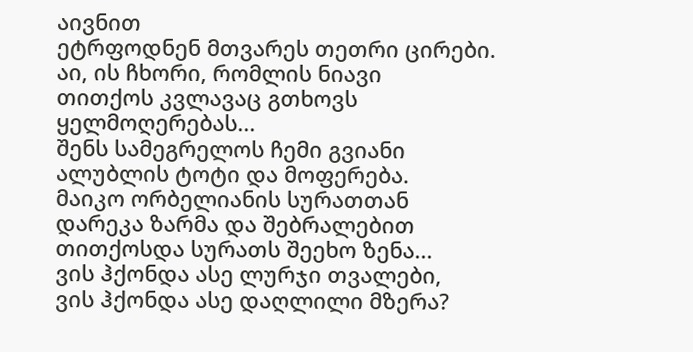აივნით
ეტრფოდნენ მთვარეს თეთრი ცირები.
აი, ის ჩხორი, რომლის ნიავი
თითქოს კვლავაც გთხოვს ყელმოღერებას...
შენს სამეგრელოს ჩემი გვიანი
ალუბლის ტოტი და მოფერება.
მაიკო ორბელიანის სურათთან
დარეკა ზარმა და შებრალებით
თითქოსდა სურათს შეეხო ზენა...
ვის ჰქონდა ასე ლურჯი თვალები,
ვის ჰქონდა ასე დაღლილი მზერა?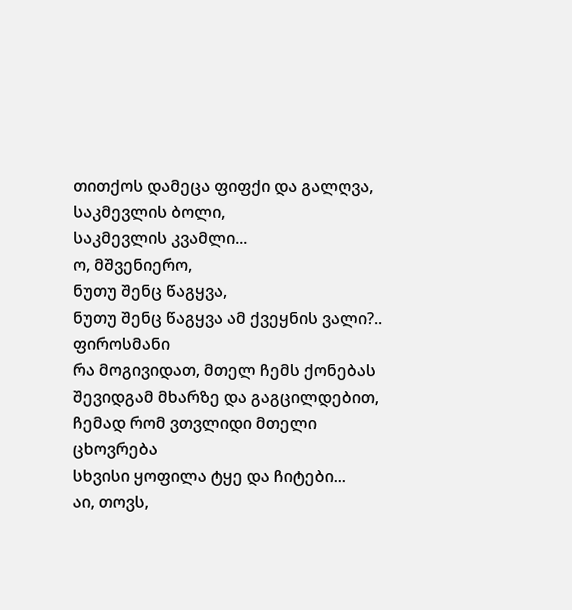თითქოს დამეცა ფიფქი და გალღვა,
საკმევლის ბოლი,
საკმევლის კვამლი...
ო, მშვენიერო,
ნუთუ შენც წაგყვა,
ნუთუ შენც წაგყვა ამ ქვეყნის ვალი?..
ფიროსმანი
რა მოგივიდათ, მთელ ჩემს ქონებას
შევიდგამ მხარზე და გაგცილდებით,
ჩემად რომ ვთვლიდი მთელი ცხოვრება
სხვისი ყოფილა ტყე და ჩიტები...
აი, თოვს,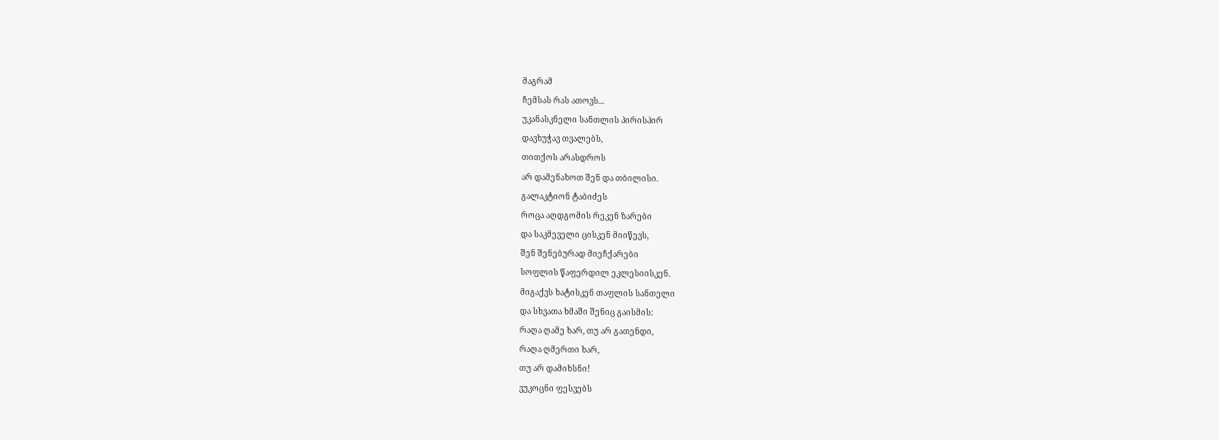მაგრამ
ჩემსას რას ათოვს...
უკანასკნელი სანთლის პირისპირ
დავხუჭავ თვალებს,
თითქოს არასდროს
არ დამენახოთ შენ და თბილისი.
გალაკტიონ ტაბიძეს
როცა აღდგომის რეკენ ზარები
და საკმეველი ცისკენ მიიწევს,
შენ შენებურად მიეჩქარები
სოფლის წაფერდილ ეკლესიისკენ.
მიგაქვს ხატისკენ თაფლის სანთელი
და სხვათა ხმაში შენიც გაისმის:
რაღა ღამე ხარ, თუ არ გათენდი,
რაღა ღმერთი ხარ,
თუ არ დამიხსნი!
ვუკოცნი ფესვებს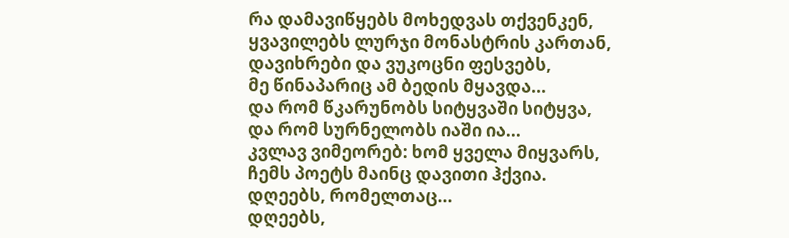რა დამავიწყებს მოხედვას თქვენკენ,
ყვავილებს ლურჯი მონასტრის კართან,
დავიხრები და ვუკოცნი ფესვებს,
მე წინაპარიც ამ ბედის მყავდა...
და რომ წკარუნობს სიტყვაში სიტყვა,
და რომ სურნელობს იაში ია...
კვლავ ვიმეორებ: ხომ ყველა მიყვარს,
ჩემს პოეტს მაინც დავითი ჰქვია.
დღეებს, რომელთაც...
დღეებს,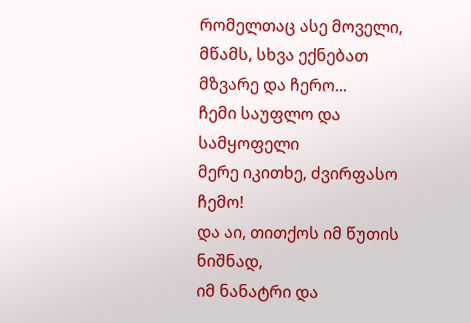რომელთაც ასე მოველი,
მწამს, სხვა ექნებათ მზვარე და ჩერო...
ჩემი საუფლო და სამყოფელი
მერე იკითხე, ძვირფასო ჩემო!
და აი, თითქოს იმ წუთის ნიშნად,
იმ ნანატრი და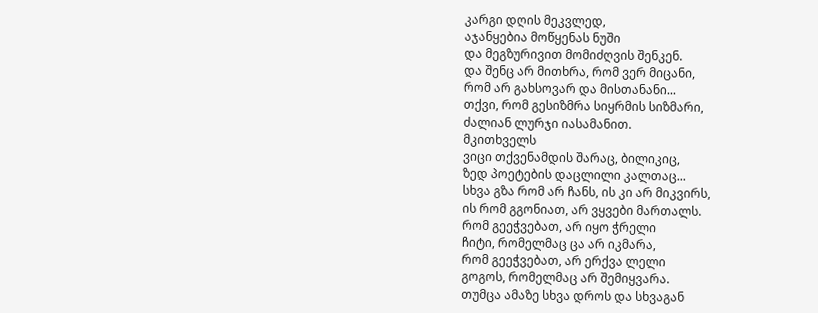კარგი დღის მეკვლედ,
აჯანყებია მოწყენას ნუში
და მეგზურივით მომიძღვის შენკენ.
და შენც არ მითხრა, რომ ვერ მიცანი,
რომ არ გახსოვარ და მისთანანი...
თქვი, რომ გესიზმრა სიყრმის სიზმარი,
ძალიან ლურჯი იასამანით.
მკითხველს
ვიცი თქვენამდის შარაც, ბილიკიც,
ზედ პოეტების დაცლილი კალთაც...
სხვა გზა რომ არ ჩანს, ის კი არ მიკვირს,
ის რომ გგონიათ, არ ვყვები მართალს.
რომ გეეჭვებათ, არ იყო ჭრელი
ჩიტი, რომელმაც ცა არ იკმარა,
რომ გეეჭვებათ, არ ერქვა ლელი
გოგოს, რომელმაც არ შემიყვარა.
თუმცა ამაზე სხვა დროს და სხვაგან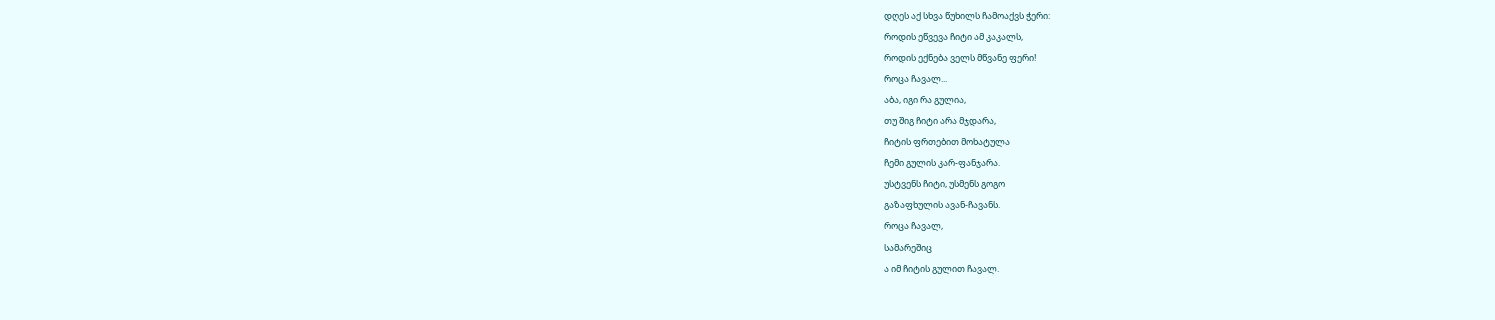დღეს აქ სხვა წუხილს ჩამოაქვს ჭერი:
როდის ეწვევა ჩიტი ამ კაკალს,
როდის ექნება ველს მწვანე ფერი!
როცა ჩავალ...
აბა, იგი რა გულია,
თუ შიგ ჩიტი არა მჯდარა,
ჩიტის ფრთებით მოხატულა
ჩემი გულის კარ-ფანჯარა.
უსტვენს ჩიტი, უსმენს გოგო
გაზაფხულის ავან-ჩავანს.
როცა ჩავალ,
სამარეშიც
ა იმ ჩიტის გულით ჩავალ.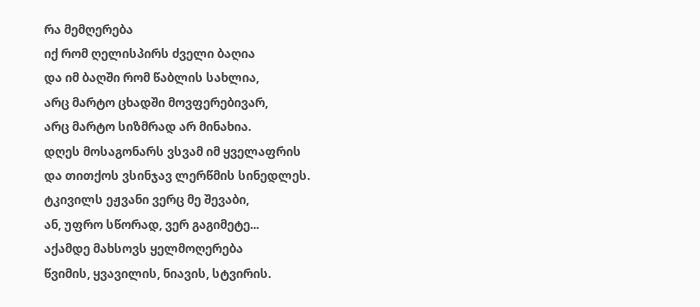რა მემღერება
იქ რომ ღელისპირს ძველი ბაღია
და იმ ბაღში რომ წაბლის სახლია,
არც მარტო ცხადში მოვფერებივარ,
არც მარტო სიზმრად არ მინახია.
დღეს მოსაგონარს ვსვამ იმ ყველაფრის
და თითქოს ვსინჯავ ლერწმის სინედლეს.
ტკივილს ეჟვანი ვერც მე შევაბი,
ან, უფრო სწორად, ვერ გაგიმეტე...
აქამდე მახსოვს ყელმოღერება
წვიმის, ყვავილის, ნიავის, სტვირის.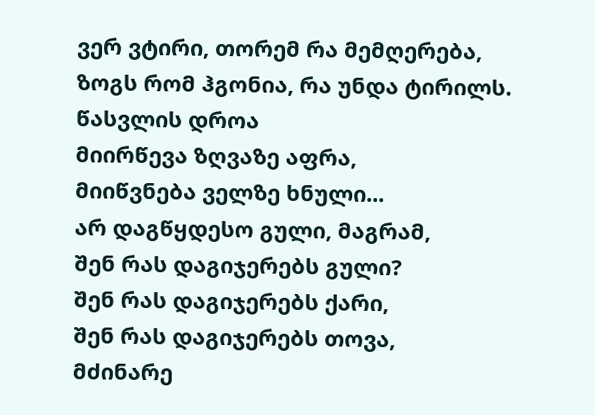ვერ ვტირი, თორემ რა მემღერება,
ზოგს რომ ჰგონია, რა უნდა ტირილს.
წასვლის დროა
მიირწევა ზღვაზე აფრა,
მიიწვნება ველზე ხნული...
არ დაგწყდესო გული, მაგრამ,
შენ რას დაგიჯერებს გული?
შენ რას დაგიჯერებს ქარი,
შენ რას დაგიჯერებს თოვა,
მძინარე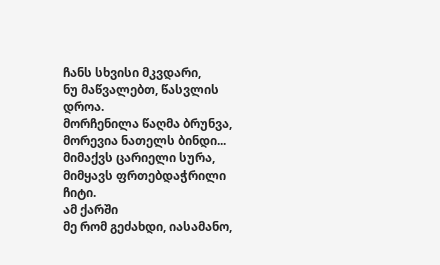ჩანს სხვისი მკვდარი,
ნუ მაწვალებთ, წასვლის დროა.
მორჩენილა წაღმა ბრუნვა,
მორევია ნათელს ბინდი...
მიმაქვს ცარიელი სურა,
მიმყავს ფრთებდაჭრილი ჩიტი.
ამ ქარში
მე რომ გეძახდი, იასამანო,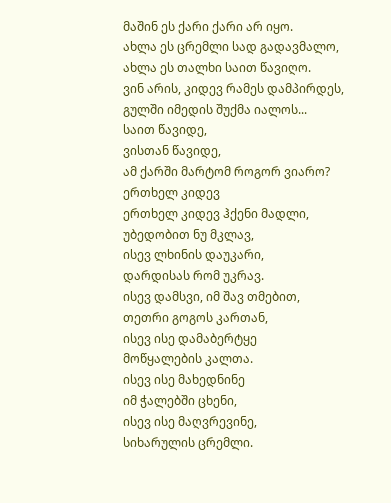მაშინ ეს ქარი ქარი არ იყო.
ახლა ეს ცრემლი სად გადავმალო,
ახლა ეს თალხი საით წავიღო.
ვინ არის, კიდევ რამეს დამპირდეს,
გულში იმედის შუქმა იალოს...
საით წავიდე,
ვისთან წავიდე,
ამ ქარში მარტომ როგორ ვიარო?
ერთხელ კიდევ
ერთხელ კიდევ ჰქენი მადლი,
უბედობით ნუ მკლავ,
ისევ ლხინის დაუკარი,
დარდისას რომ უკრავ.
ისევ დამსვი, იმ შავ თმებით,
თეთრი გოგოს კართან,
ისევ ისე დამაბერტყე
მოწყალების კალთა.
ისევ ისე მახედნინე
იმ ჭალებში ცხენი,
ისევ ისე მაღვრევინე,
სიხარულის ცრემლი.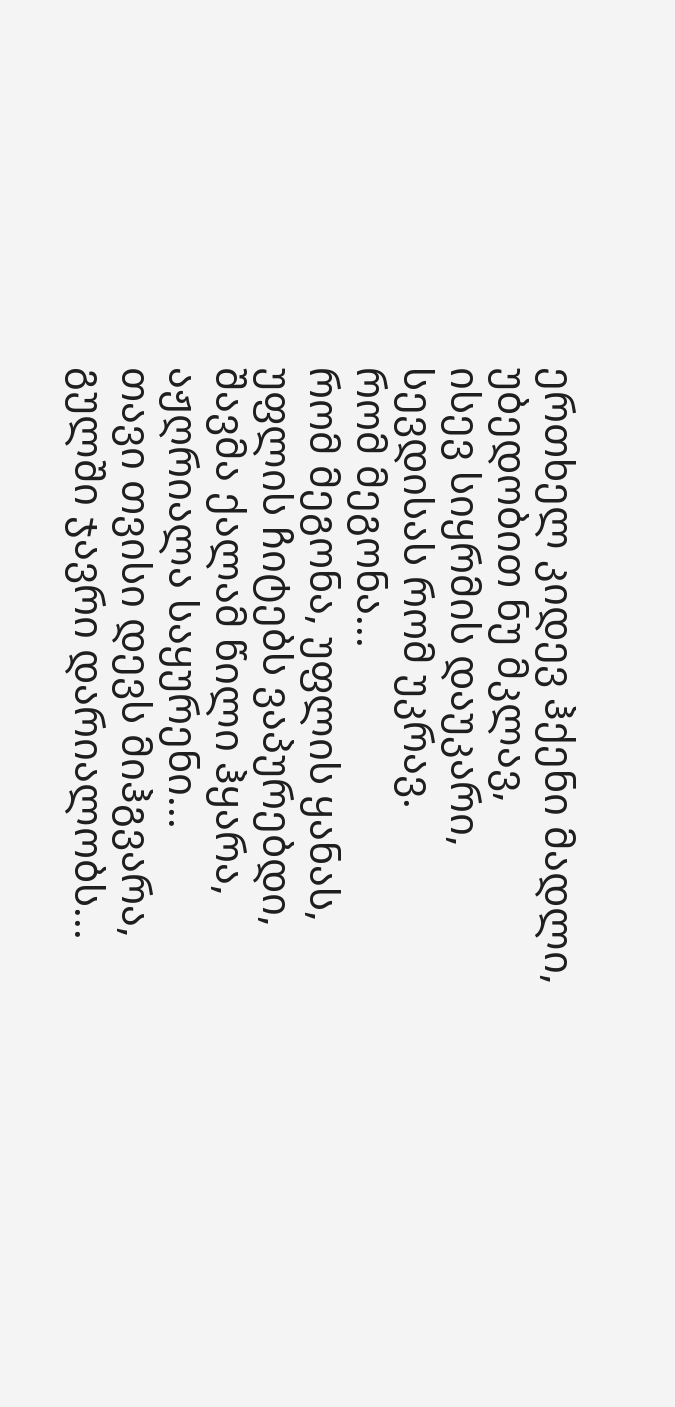ერთხელ კიდევ ჰქენი მადლი,
უბედობით ნუ მკლავ,
ისევ სიყრმის დაუკარი,
სევდისას რომ უკრავ.
რომ მეგონა...
რომ მეგონა, უფლის ყანას,
უფლის ჩიტებს ვაპურებდი,
შავმა ქალამ წილი ჰყარა,
აჟღრიალა საყურენი...
თავი თვისი დევს მიჰგვარა,
გულში ჯავრი დარიალობს...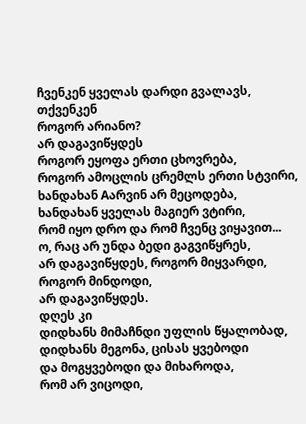ჩვენკენ ყველას დარდი გვალავს,
თქვენკენ
როგორ არიანო?
არ დაგავიწყდეს
როგორ ეყოფა ერთი ცხოვრება,
როგორ ამოცლის ცრემლს ერთი სტვირი,
ხანდახან Aარვინ არ მეცოდება,
ხანდახან ყველას მაგიერ ვტირი,
რომ იყო დრო და რომ ჩვენც ვიყავით...
ო, რაც არ უნდა ბედი გაგვიწყრეს,
არ დაგავიწყდეს, როგორ მიყვარდი,
როგორ მინდოდი,
არ დაგავიწყდეს.
დღეს კი
დიდხანს მიმაჩნდი უფლის წყალობად,
დიდხანს მეგონა, ცისას ყვებოდი
და მოგყვებოდი და მიხაროდა,
რომ არ ვიცოდი,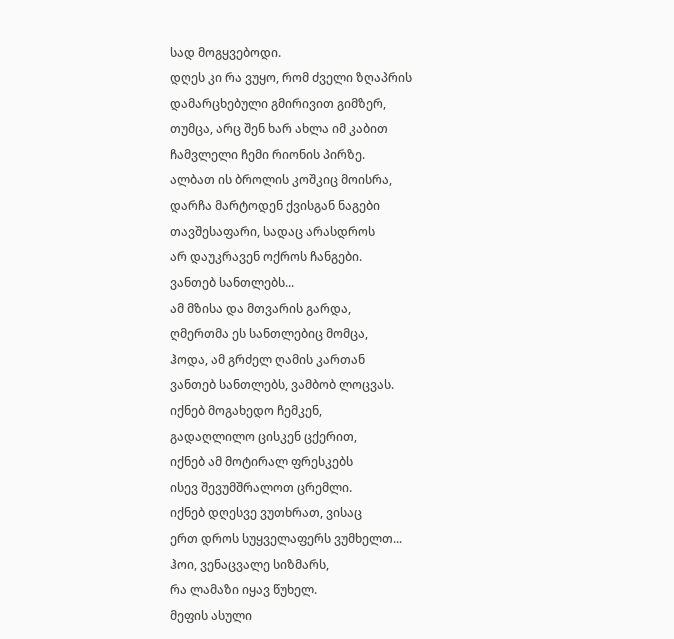სად მოგყვებოდი.
დღეს კი რა ვუყო, რომ ძველი ზღაპრის
დამარცხებული გმირივით გიმზერ,
თუმცა, არც შენ ხარ ახლა იმ კაბით
ჩამვლელი ჩემი რიონის პირზე.
ალბათ ის ბროლის კოშკიც მოისრა,
დარჩა მარტოდენ ქვისგან ნაგები
თავშესაფარი, სადაც არასდროს
არ დაუკრავენ ოქროს ჩანგები.
ვანთებ სანთლებს...
ამ მზისა და მთვარის გარდა,
ღმერთმა ეს სანთლებიც მომცა,
ჰოდა, ამ გრძელ ღამის კართან
ვანთებ სანთლებს, ვამბობ ლოცვას.
იქნებ მოგახედო ჩემკენ,
გადაღლილო ცისკენ ცქერით,
იქნებ ამ მოტირალ ფრესკებს
ისევ შევუმშრალოთ ცრემლი.
იქნებ დღესვე ვუთხრათ, ვისაც
ერთ დროს სუყველაფერს ვუმხელთ...
ჰოი, ვენაცვალე სიზმარს,
რა ლამაზი იყავ წუხელ.
მეფის ასული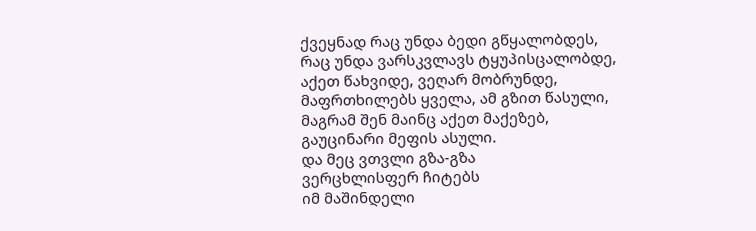ქვეყნად რაც უნდა ბედი გწყალობდეს,
რაც უნდა ვარსკვლავს ტყუპისცალობდე,
აქეთ წახვიდე, ვეღარ მობრუნდე,
მაფრთხილებს ყველა, ამ გზით წასული,
მაგრამ შენ მაინც აქეთ მაქეზებ,
გაუცინარი მეფის ასული.
და მეც ვთვლი გზა-გზა
ვერცხლისფერ ჩიტებს
იმ მაშინდელი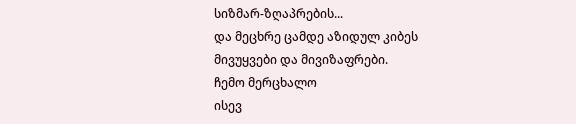სიზმარ-ზღაპრების...
და მეცხრე ცამდე აზიდულ კიბეს
მივუყვები და მივიზაფრები.
ჩემო მერცხალო
ისევ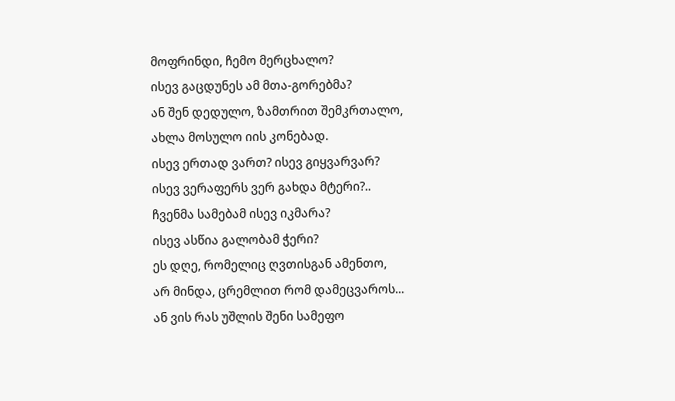მოფრინდი, ჩემო მერცხალო?
ისევ გაცდუნეს ამ მთა-გორებმა?
ან შენ დედულო, ზამთრით შემკრთალო,
ახლა მოსულო იის კონებად.
ისევ ერთად ვართ? ისევ გიყვარვარ?
ისევ ვერაფერს ვერ გახდა მტერი?..
ჩვენმა სამებამ ისევ იკმარა?
ისევ ასწია გალობამ ჭერი?
ეს დღე, რომელიც ღვთისგან ამენთო,
არ მინდა, ცრემლით რომ დამეცვაროს...
ან ვის რას უშლის შენი სამეფო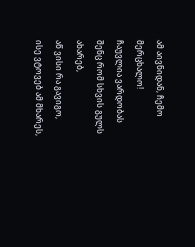ამ აივნიდან, ჩემო მერცხალო!
ჩაუვლია ვარდობას
შენც რომ სხვის გულს ახარებ,
აწ ვისი რა გავიგო,
ისე ვტოვებ ამ მხარეს,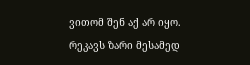ვითომ შენ აქ არ იყო.
რეკავს ზარი მესამედ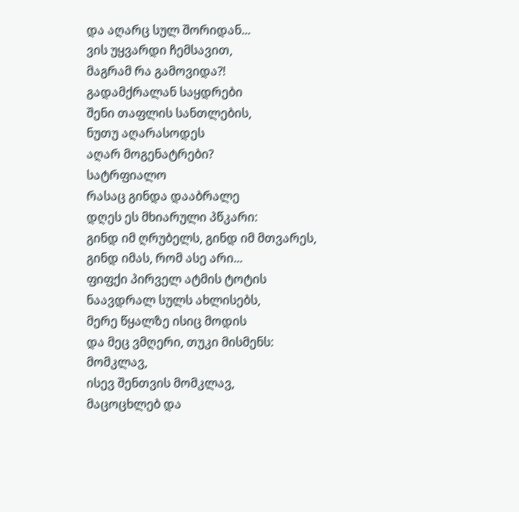და აღარც სულ შორიდან...
ვის უყვარდი ჩემსავით,
მაგრამ რა გამოვიდა?!
გადამქრალან საყდრები
შენი თაფლის სანთლების,
ნუთუ აღარასოდეს
აღარ მოგენატრები?
სატრფიალო
რასაც გინდა დააბრალე
დღეს ეს მხიარული პწკარი:
გინდ იმ ღრუბელს, გინდ იმ მთვარეს,
გინდ იმას, რომ ასე არი...
ფიფქი პირველ ატმის ტოტის
ნაავდრალ სულს ახლისებს,
მერე წყალზე ისიც მოდის
და მეც ვმღერი, თუკი მისმენს:
მომკლავ,
ისევ შენთვის მომკლავ,
მაცოცხლებ და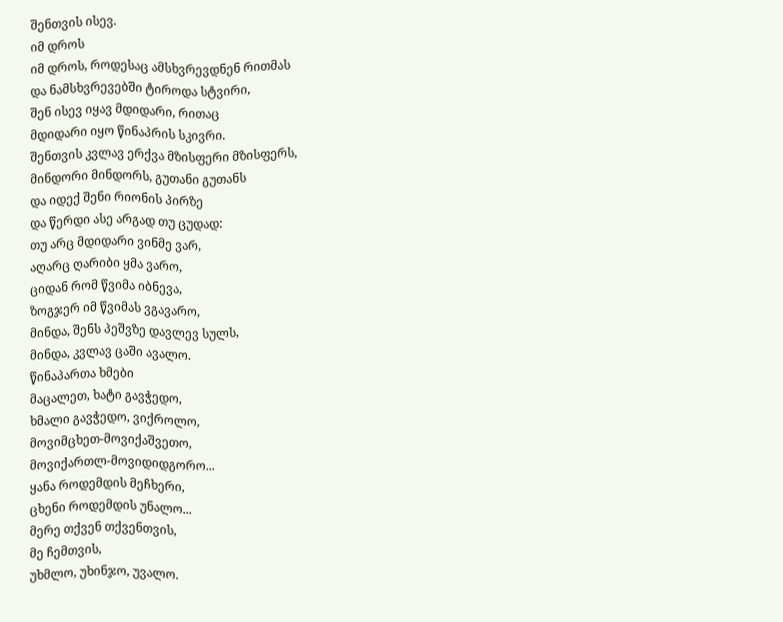შენთვის ისევ.
იმ დროს
იმ დროს, როდესაც ამსხვრევდნენ რითმას
და ნამსხვრევებში ტიროდა სტვირი,
შენ ისევ იყავ მდიდარი, რითაც
მდიდარი იყო წინაპრის სკივრი.
შენთვის კვლავ ერქვა მზისფერი მზისფერს,
მინდორი მინდორს, გუთანი გუთანს
და იდექ შენი რიონის პირზე
და წერდი ასე არგად თუ ცუდად:
თუ არც მდიდარი ვინმე ვარ,
აღარც ღარიბი ყმა ვარო,
ციდან რომ წვიმა იბნევა,
ზოგჯერ იმ წვიმას ვგავარო,
მინდა, შენს პეშვზე დავლევ სულს,
მინდა, კვლავ ცაში ავალო.
წინაპართა ხმები
მაცალეთ, ხატი გავჭედო,
ხმალი გავჭედო, ვიქროლო,
მოვიმცხეთ-მოვიქაშვეთო,
მოვიქართლ-მოვიდიდგორო...
ყანა როდემდის მეჩხერი,
ცხენი როდემდის უნალო...
მერე თქვენ თქვენთვის,
მე ჩემთვის,
უხმლო, უხინჯო, უვალო.